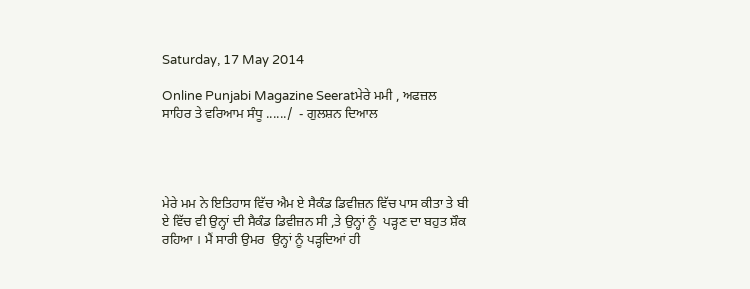Saturday, 17 May 2014

Online Punjabi Magazine Seeratਮੇਰੇ ਮਮੀ , ਅਫਜ਼ਲ ਸਾਹਿਰ ਤੇ ਵਰਿਆਮ ਸੰਧੂ ....../  - ਗੁਲਸ਼ਨ ਦਿਆਲ




ਮੇਰੇ ਮਮ ਨੇ ਇਤਿਹਾਸ ਵਿੱਚ ਐਮ ਏ ਸੈਕੰਡ ਡਿਵੀਜ਼ਨ ਵਿੱਚ ਪਾਸ ਕੀਤਾ ਤੇ ਬੀ ਏ ਵਿੱਚ ਵੀ ਉਨ੍ਹਾਂ ਦੀ ਸੈਕੰਡ ਡਿਵੀਜ਼ਨ ਸੀ ,ਤੇ ਉਨ੍ਹਾਂ ਨੂੰ  ਪੜ੍ਹਣ ਦਾ ਬਹੁਤ ਸ਼ੌਕ ਰਹਿਆ । ਮੈਂ ਸਾਰੀ ਉਮਰ  ਉਨ੍ਹਾਂ ਨੂੰ ਪੜ੍ਹਦਿਆਂ ਹੀ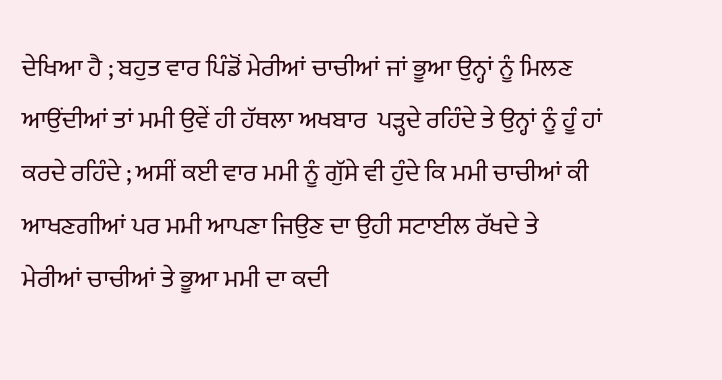ਦੇਖਿਆ ਹੈ ; ਬਹੁਤ ਵਾਰ ਪਿੰਡੋਂ ਮੇਰੀਆਂ ਚਾਚੀਆਂ ਜਾਂ ਭੂਆ ਉਨ੍ਹਾਂ ਨੂੰ ਮਿਲਣ ਆਉਂਦੀਆਂ ਤਾਂ ਮਮੀ ਉਵੇਂ ਹੀ ਹੱਥਲਾ ਅਖਬਾਰ  ਪੜ੍ਹਦੇ ਰਹਿੰਦੇ ਤੇ ਉਨ੍ਹਾਂ ਨੂੰ ਹੂੰ ਹਾਂ ਕਰਦੇ ਰਹਿੰਦੇ ; ਅਸੀਂ ਕਈ ਵਾਰ ਮਮੀ ਨੂੰ ਗੁੱਸੇ ਵੀ ਹੁੰਦੇ ਕਿ ਮਮੀ ਚਾਚੀਆਂ ਕੀ ਆਖਣਗੀਆਂ ਪਰ ਮਮੀ ਆਪਣਾ ਜਿਉਣ ਦਾ ਉਹੀ ਸਟਾਈਲ ਰੱਖਦੇ ਤੇ ਮੇਰੀਆਂ ਚਾਚੀਆਂ ਤੇ ਭੂਆ ਮਮੀ ਦਾ ਕਦੀ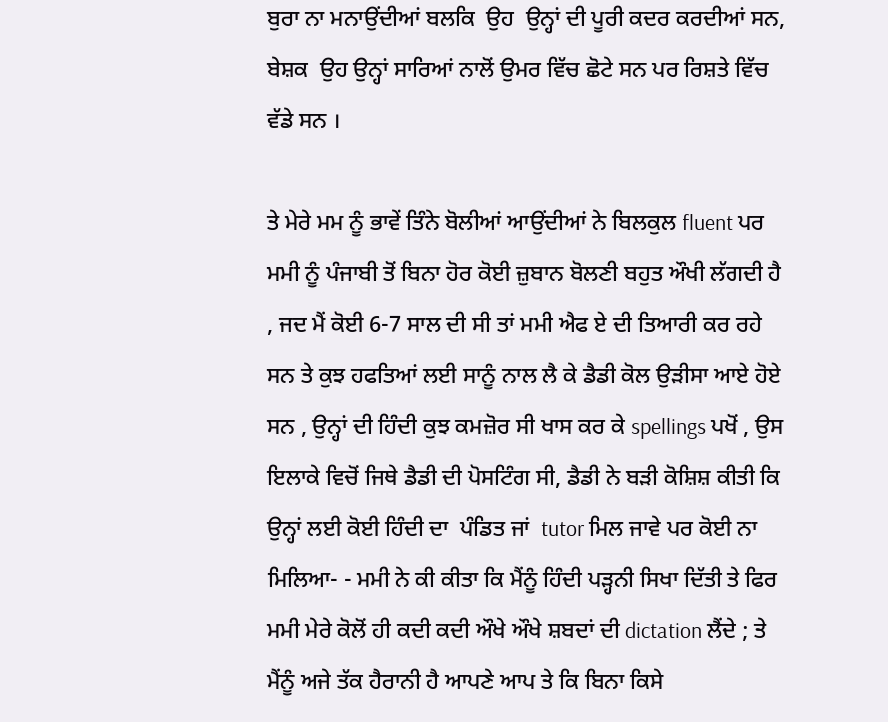ਬੁਰਾ ਨਾ ਮਨਾਉਂਦੀਆਂ ਬਲਕਿ  ਉਹ  ਉਨ੍ਹਾਂ ਦੀ ਪੂਰੀ ਕਦਰ ਕਰਦੀਆਂ ਸਨ, ਬੇਸ਼ਕ  ਉਹ ਉਨ੍ਹਾਂ ਸਾਰਿਆਂ ਨਾਲੋਂ ਉਮਰ ਵਿੱਚ ਛੋਟੇ ਸਨ ਪਰ ਰਿਸ਼ਤੇ ਵਿੱਚ ਵੱਡੇ ਸਨ ।

ਤੇ ਮੇਰੇ ਮਮ ਨੂੰ ਭਾਵੇਂ ਤਿੰਨੇ ਬੋਲੀਆਂ ਆਉਂਦੀਆਂ ਨੇ ਬਿਲਕੁਲ fluent ਪਰ ਮਮੀ ਨੂੰ ਪੰਜਾਬੀ ਤੋਂ ਬਿਨਾ ਹੋਰ ਕੋਈ ਜ਼ੁਬਾਨ ਬੋਲਣੀ ਬਹੁਤ ਔਖੀ ਲੱਗਦੀ ਹੈ , ਜਦ ਮੈਂ ਕੋਈ 6-7 ਸਾਲ ਦੀ ਸੀ ਤਾਂ ਮਮੀ ਐਫ ਏ ਦੀ ਤਿਆਰੀ ਕਰ ਰਹੇ ਸਨ ਤੇ ਕੁਝ ਹਫਤਿਆਂ ਲਈ ਸਾਨੂੰ ਨਾਲ ਲੈ ਕੇ ਡੈਡੀ ਕੋਲ ਉੜੀਸਾ ਆਏ ਹੋਏ ਸਨ , ਉਨ੍ਹਾਂ ਦੀ ਹਿੰਦੀ ਕੁਝ ਕਮਜ਼ੋਰ ਸੀ ਖਾਸ ਕਰ ਕੇ spellings ਪਖੋਂ , ਉਸ ਇਲਾਕੇ ਵਿਚੋਂ ਜਿਥੇ ਡੈਡੀ ਦੀ ਪੋਸਟਿੰਗ ਸੀ, ਡੈਡੀ ਨੇ ਬੜੀ ਕੋਸ਼ਿਸ਼ ਕੀਤੀ ਕਿ ਉਨ੍ਹਾਂ ਲਈ ਕੋਈ ਹਿੰਦੀ ਦਾ  ਪੰਡਿਤ ਜਾਂ  tutor ਮਿਲ ਜਾਵੇ ਪਰ ਕੋਈ ਨਾ ਮਿਲਿਆ- - ਮਮੀ ਨੇ ਕੀ ਕੀਤਾ ਕਿ ਮੈਂਨੂੰ ਹਿੰਦੀ ਪੜ੍ਹਨੀ ਸਿਖਾ ਦਿੱਤੀ ਤੇ ਫਿਰ ਮਮੀ ਮੇਰੇ ਕੋਲੋਂ ਹੀ ਕਦੀ ਕਦੀ ਔਖੇ ਔਖੇ ਸ਼ਬਦਾਂ ਦੀ dictation ਲੈਂਦੇ ; ਤੇ ਮੈਂਨੂੰ ਅਜੇ ਤੱਕ ਹੈਰਾਨੀ ਹੈ ਆਪਣੇ ਆਪ ਤੇ ਕਿ ਬਿਨਾ ਕਿਸੇ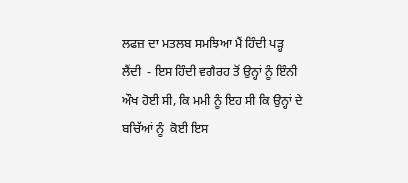ਲਫਜ਼ ਦਾ ਮਤਲਬ ਸਮਝਿਆ ਮੈਂ ਹਿੰਦੀ ਪੜ੍ਹ ਲੈਂਦੀ  - ਇਸ ਹਿੰਦੀ ਵਗੈਰਹ ਤੋਂ ਉਨ੍ਹਾਂ ਨੂੰ ਇੰਨੀ ਔਖ ਹੋਈ ਸੀ, ਕਿ ਮਮੀ ਨੂੰ ਇਹ ਸੀ ਕਿ ਉਨ੍ਹਾਂ ਦੇ ਬਚਿੱਆਂ ਨੂੰ  ਕੋਈ ਇਸ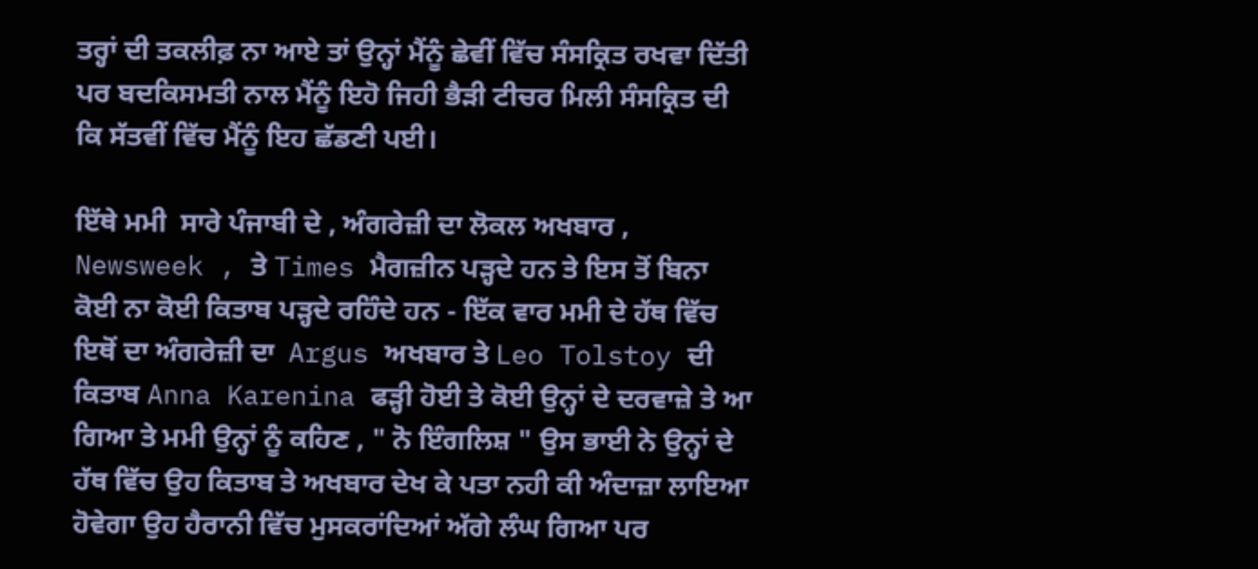ਤਰ੍ਹਾਂ ਦੀ ਤਕਲੀਫ਼ ਨਾ ਆਏ ਤਾਂ ਉਨ੍ਹਾਂ ਮੈਂਨੂੰ ਛੇਵੀਂ ਵਿੱਚ ਸੰਸਕ੍ਰਿਤ ਰਖਵਾ ਦਿੱਤੀ ਪਰ ਬਦਕਿਸਮਤੀ ਨਾਲ ਮੈਂਨੂੰ ਇਹੋ ਜਿਹੀ ਭੈੜੀ ਟੀਚਰ ਮਿਲੀ ਸੰਸਕ੍ਰਿਤ ਦੀ ਕਿ ਸੱਤਵੀਂ ਵਿੱਚ ਮੈਂਨੂੰ ਇਹ ਛੱਡਣੀ ਪਈ।

ਇੱਥੇ ਮਮੀ  ਸਾਰੇ ਪੰਜਾਬੀ ਦੇ , ਅੰਗਰੇਜ਼ੀ ਦਾ ਲੋਕਲ ਅਖਬਾਰ , Newsweek , ਤੇ Times ਮੈਗਜ਼ੀਨ ਪੜ੍ਹਦੇ ਹਨ ਤੇ ਇਸ ਤੋਂ ਬਿਨਾ ਕੋਈ ਨਾ ਕੋਈ ਕਿਤਾਬ ਪੜ੍ਹਦੇ ਰਹਿੰਦੇ ਹਨ - ਇੱਕ ਵਾਰ ਮਮੀ ਦੇ ਹੱਥ ਵਿੱਚ ਇਥੋਂ ਦਾ ਅੰਗਰੇਜ਼ੀ ਦਾ  Argus ਅਖਬਾਰ ਤੇ Leo Tolstoy ਦੀ ਕਿਤਾਬ Anna Karenina ਫੜ੍ਹੀ ਹੋਈ ਤੇ ਕੋਈ ਉਨ੍ਹਾਂ ਦੇ ਦਰਵਾਜ਼ੇ ਤੇ ਆ ਗਿਆ ਤੇ ਮਮੀ ਉਨ੍ਹਾਂ ਨੂੰ ਕਹਿਣ , " ਨੋ ਇੰਗਲਿਸ਼ " ਉਸ ਭਾਈ ਨੇ ਉਨ੍ਹਾਂ ਦੇ ਹੱਥ ਵਿੱਚ ਉਹ ਕਿਤਾਬ ਤੇ ਅਖਬਾਰ ਦੇਖ ਕੇ ਪਤਾ ਨਹੀ ਕੀ ਅੰਦਾਜ਼ਾ ਲਾਇਆ ਹੋਵੇਗਾ ਉਹ ਹੈਰਾਨੀ ਵਿੱਚ ਮੁਸਕਰਾਂਦਿਆਂ ਅੱਗੇ ਲੰਘ ਗਿਆ ਪਰ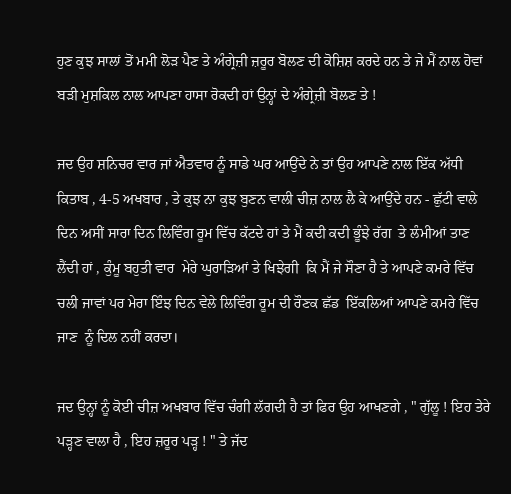ਹੁਣ ਕੁਝ ਸਾਲਾਂ ਤੋਂ ਮਮੀ ਲੋੜ ਪੈਣ ਤੇ ਅੰਗ੍ਰੇਜ਼ੀ ਜ਼ਰੂਰ ਬੋਲਣ ਦੀ ਕੋਸ਼ਿਸ਼ ਕਰਦੇ ਹਨ ਤੇ ਜੇ ਮੈਂ ਨਾਲ ਹੋਵਾਂ ਬੜੀ ਮੁਸ਼ਕਿਲ ਨਾਲ ਆਪਣਾ ਹਾਸਾ ਰੋਕਦੀ ਹਾਂ ਉਨ੍ਹਾਂ ਦੇ ਅੰਗ੍ਰੇਜ਼ੀ ਬੋਲਣ ਤੇ !

ਜਦ ਉਹ ਸ਼ਨਿਚਰ ਵਾਰ ਜਾਂ ਐਤਵਾਰ ਨੂੰ ਸਾਡੇ ਘਰ ਆਉਂਦੇ ਨੇ ਤਾਂ ਉਹ ਆਪਣੇ ਨਾਲ ਇੱਕ ਅੱਧੀ ਕਿਤਾਬ , 4-5 ਅਖਬਾਰ , ਤੇ ਕੁਝ ਨਾ ਕੁਝ ਬੁਣਨ ਵਾਲੀ ਚੀਜ਼ ਨਾਲ ਲੈ ਕੇ ਆਉਂਦੇ ਹਨ - ਛੁੱਟੀ ਵਾਲੇ ਦਿਨ ਅਸੀਂ ਸਾਰਾ ਦਿਨ ਲਿਵਿੰਗ ਰੂਮ ਵਿੱਚ ਕੱਟਦੇ ਹਾਂ ਤੇ ਮੈਂ ਕਦੀ ਕਦੀ ਭੂੰਝੇ ਰੱਗ  ਤੇ ਲੰਮੀਆਂ ਤਾਣ ਲੈਂਦੀ ਹਾਂ , ਕੁੰਮੂ ਬਹੁਤੀ ਵਾਰ  ਮੇਰੇ ਘੁਰਾੜਿਆਂ ਤੇ ਖਿਝੇਗੀ  ਕਿ ਮੈਂ ਜੇ ਸੌਣਾ ਹੈ ਤੇ ਆਪਣੇ ਕਮਰੇ ਵਿੱਚ ਚਲੀ ਜਾਵਾਂ ਪਰ ਮੇਰਾ ਇੰਝ ਦਿਨ ਵੇਲੇ ਲਿਵਿੰਗ ਰੂਮ ਦੀ ਰੌਣਕ ਛੱਡ  ਇੱਕਲਿਆਂ ਆਪਣੇ ਕਮਰੇ ਵਿੱਚ ਜਾਣ  ਨੂੰ ਦਿਲ ਨਹੀਂ ਕਰਦਾ।

ਜਦ ਉਨ੍ਹਾਂ ਨੂੰ ਕੋਈ ਚੀਜ਼ ਅਖਬਾਰ ਵਿੱਚ ਚੰਗੀ ਲੱਗਦੀ ਹੈ ਤਾਂ ਫਿਰ ਉਹ ਆਖਣਗੇ , " ਗੁੱਲੂ ! ਇਹ ਤੇਰੇ ਪੜ੍ਹਣ ਵਾਲਾ ਹੈ , ਇਹ ਜ਼ਰੂਰ ਪੜ੍ਹ ! " ਤੇ ਜੱਦ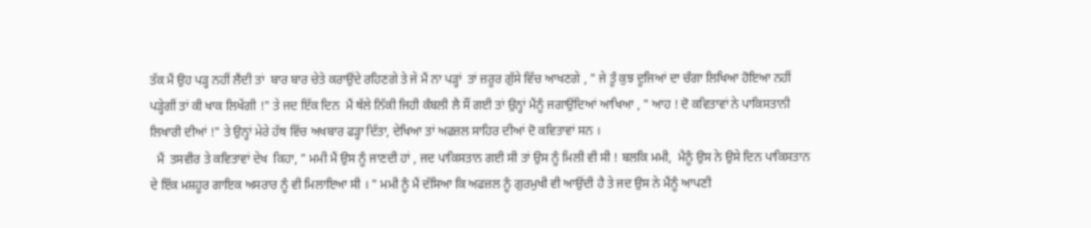ਤੱਕ ਮੈਂ ਉਹ ਪੜ੍ਹ ਨਹੀਂ ਲੈਂਦੀ ਤਾਂ  ਬਾਰ ਬਾਰ ਚੇਤੇ ਕਰਾਉਂਦੇ ਰਹਿਣਗੇ ਤੇ ਜੇ ਮੈਂ ਨਾ ਪੜ੍ਹਾਂ  ਤਾਂ ਜ਼ਰੂਰ ਗੁੱਸੇ ਵਿੱਚ ਆਖਣਗੇ , " ਜੇ ਤੂੰ ਕੁਝ ਦੂਜਿਆਂ ਦਾ ਚੰਗਾ ਲਿਖਿਆ ਹੋਇਆ ਨਹੀਂ ਪੜ੍ਹੇਗੀਂ ਤਾਂ ਕੀ ਖਾਕ ਲਿਖੇਂਗੀ !" ਤੇ ਜਦ ਇੱਕ ਦਿਨ  ਮੈਂ ਥੱਲੇ ਨਿੱਕੀ ਜਿਹੀ ਕੰਬਲੀ ਲੈ ਸੌਂ ਗਈ ਤਾਂ ਉਨ੍ਹਾਂ ਮੈਂਨੂੰ ਜਗਾਉਂਦਿਆਂ ਆਖਿਆ , " ਆਹ ! ਦੋ ਕਵਿਤਾਵਾਂ ਨੇ ਪਾਕਿਸਤਾਨੀ ਲਿਖਾਰੀ ਦੀਆਂ !" ਤੇ ਉਨ੍ਹਾਂ ਮੇਰੇ ਹੱਥ ਵਿੱਚ ਅਖਬਾਰ ਫੜ੍ਹਾ ਦਿੱਤਾ, ਦੇਖਿਆ ਤਾਂ ਅਫਜ਼ਲ ਸਾਹਿਰ ਦੀਆਂ ਦੋ ਕਵਿਤਾਵਾਂ ਸਨ ।
  ਮੈਂ  ਤਸਵੀਰ ਤੇ ਕਵਿਤਾਵਾਂ ਦੇਖ  ਕਿਹਾ, " ਮਮੀ ਮੈਂ ਉਸ ਨੂੰ ਜਾਣਦੀ ਹਾਂ , ਜਦ ਪਾਕਿਸਤਾਨ ਗਈ ਸੀ ਤਾਂ ਉਸ ਨੂੰ ਮਿਲੀ ਵੀ ਸੀ ! ਬਲਕਿ ਮਮੀ,  ਮੈਨੂੰ ਉਸ ਨੇ ਉਸੇ ਦਿਨ ਪਾਕਿਸਤਾਨ ਦੇ ਇੱਕ ਮਸ਼ਹੂਰ ਗਾਇਕ ਅਸਰਾਰ ਨੂੰ ਵੀ ਮਿਲਾਇਆ ਸੀ । " ਮਮੀ ਨੂੰ ਮੈਂ ਦੱਸਿਆ ਕਿ ਅਫਜ਼ਲ ਨੂੰ ਗੁਰਮੁਖੀ ਵੀ ਆਉਂਦੀ ਹੈ ਤੇ ਜਦ ਉਸ ਨੇ ਮੈਂਨੂੰ ਆਪਣੀ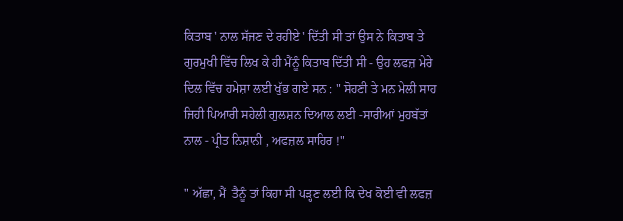ਕਿਤਾਬ ' ਨਾਲ ਸੱਜਣ ਦੇ ਰਹੀਏ ' ਦਿੱਤੀ ਸੀ ਤਾਂ ਉਸ ਨੇ ਕਿਤਾਬ ਤੇ ਗੁਰਮੁਖੀ ਵਿੱਚ ਲਿਖ ਕੇ ਹੀ ਮੈਂਨੂੰ ਕਿਤਾਬ ਦਿੱਤੀ ਸੀ - ਉਹ ਲਫਜ਼ ਮੇਰੇ ਦਿਲ ਵਿੱਚ ਹਮੇਸ਼ਾ ਲਈ ਖੁੱਭ ਗਏ ਸਨ : " ਸੋਹਣੀ ਤੇ ਮਨ ਮੇਲੀ ਸਾਹ ਜਿਹੀ ਪਿਆਰੀ ਸਹੇਲੀ ਗੁਲਸ਼ਨ ਦਿਆਲ ਲਈ -ਸਾਰੀਆਂ ਮੁਹਬੱਤਾਂ ਨਾਲ - ਪ੍ਰੀਤ ਨਿਸ਼ਾਨੀ , ਅਫਜ਼ਲ ਸਾਹਿਰ !"

" ਅੱਛਾ, ਮੈਂ  ਤੈਨੂੰ ਤਾਂ ਕਿਹਾ ਸੀ ਪੜ੍ਹਣ ਲਈ ਕਿ ਦੇਖ ਕੋਈ ਵੀ ਲਫਜ਼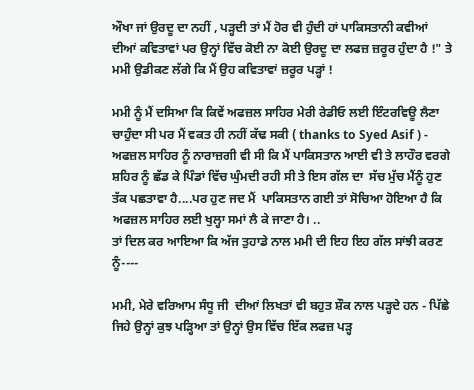ਔਖਾ ਜਾਂ ਉਰਦੂ ਦਾ ਨਹੀਂ , ਪੜ੍ਹਦੀ ਤਾਂ ਮੈਂ ਹੋਰ ਵੀ ਹੁੰਦੀ ਹਾਂ ਪਾਕਿਸਤਾਨੀ ਕਵੀਆਂ ਦੀਆਂ ਕਵਿਤਾਵਾਂ ਪਰ ਉਨ੍ਹਾਂ ਵਿੱਚ ਕੋਈ ਨਾ ਕੋਈ ਉਰਦੂ ਦਾ ਲਫਜ਼ ਜ਼ਰੂਰ ਹੁੰਦਾ ਹੈ !" ਤੇ ਮਮੀ ਉਡੀਕਣ ਲੱਗੇ ਕਿ ਮੈਂ ਉਹ ਕਵਿਤਾਵਾਂ ਜ਼ਰੂਰ ਪੜ੍ਹਾਂ !

ਮਮੀ ਨੂੰ ਮੈਂ ਦਸਿਆ ਕਿ ਕਿਵੇਂ ਅਫਜ਼ਲ ਸਾਹਿਰ ਮੇਰੀ ਰੇਡੀਓ ਲਈ ਇੰਟਰਵਿਊ ਲੈਣਾ ਚਾਹੁੰਦਾ ਸੀ ਪਰ ਮੈਂ ਵਕਤ ਹੀ ਨਹੀਂ ਕੱਢ ਸਕੀ ( thanks to Syed Asif ) - ਅਫਜ਼ਲ ਸਾਹਿਰ ਨੂੰ ਨਾਰਾਜ਼ਗੀ ਵੀ ਸੀ ਕਿ ਮੈਂ ਪਾਕਿਸਤਾਨ ਆਈ ਵੀ ਤੇ ਲਾਹੌਰ ਵਰਗੇ ਸ਼ਹਿਰ ਨੂੰ ਛੱਡ ਕੇ ਪਿੰਡਾਂ ਵਿੱਚ ਘੁੰਮਦੀ ਰਹੀ ਸੀ ਤੇ ਇਸ ਗੱਲ ਦਾ  ਸੱਚ ਮੁੱਚ ਮੈਂਨੂੰ ਹੁਣ ਤੱਕ ਪਛਤਾਵਾ ਹੈ....ਪਰ ਹੁਣ ਜਦ ਮੈਂ  ਪਾਕਿਸਤਾਨ ਗਈ ਤਾਂ ਸੋਚਿਆ ਹੋਇਆ ਹੈ ਕਿ ਅਫਜ਼ਲ ਸਾਹਿਰ ਲਈ ਖੁਲ੍ਹਾ ਸਮਾਂ ਲੈ ਕੇ ਜਾਣਾ ਹੈ। ..
ਤਾਂ ਦਿਲ ਕਰ ਆਇਆ ਕਿ ਅੱਜ ਤੁਹਾਡੇ ਨਾਲ ਮਮੀ ਦੀ ਇਹ ਇਹ ਗੱਲ ਸਾਂਝੀ ਕਰਣ ਨੂੰ----

ਮਮੀ, ਮੇਰੇ ਵਰਿਆਮ ਸੰਧੂ ਜੀ  ਦੀਆਂ ਲਿਖਤਾਂ ਵੀ ਬਹੁਤ ਸ਼ੌਕ ਨਾਲ ਪੜ੍ਹਦੇ ਹਨ - ਪਿੱਛੇ ਜਿਹੇ ਉਨ੍ਹਾਂ ਕੁਝ ਪੜ੍ਹਿਆ ਤਾਂ ਉਨ੍ਹਾਂ ਉਸ ਵਿੱਚ ਇੱਕ ਲਫਜ਼ ਪੜ੍ਹ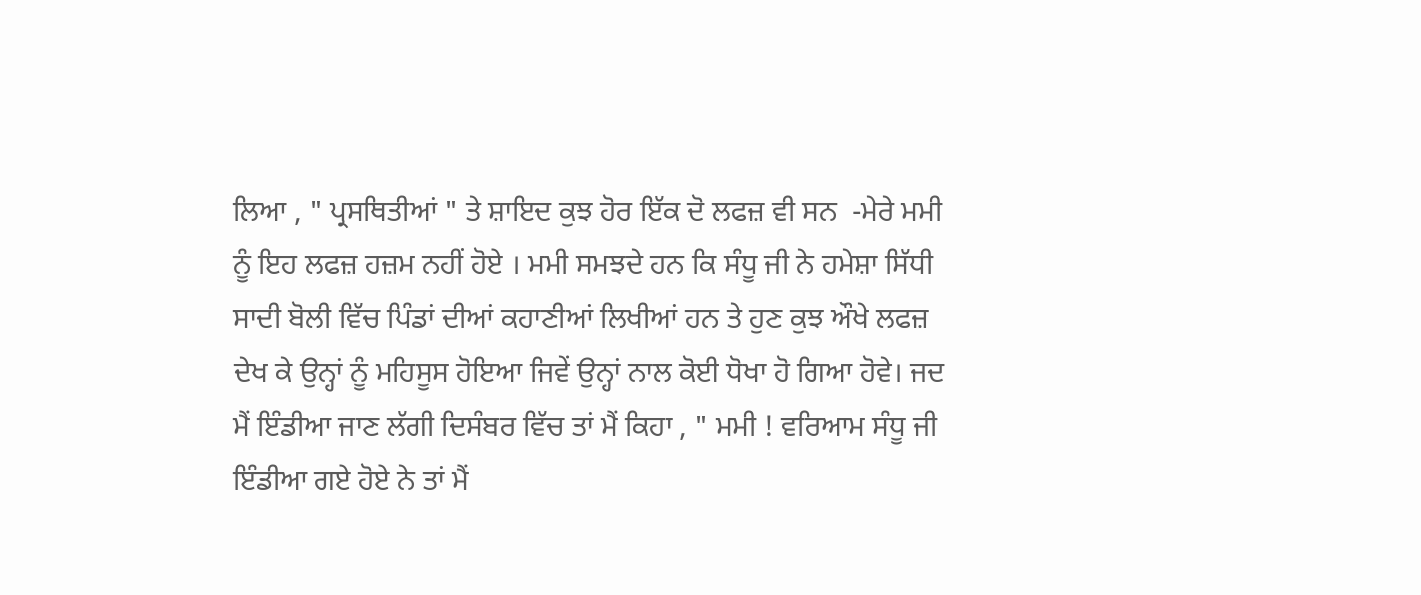ਲਿਆ , " ਪ੍ਰਸਥਿਤੀਆਂ " ਤੇ ਸ਼ਾਇਦ ਕੁਝ ਹੋਰ ਇੱਕ ਦੋ ਲਫਜ਼ ਵੀ ਸਨ  -ਮੇਰੇ ਮਮੀ ਨੂੰ ਇਹ ਲਫਜ਼ ਹਜ਼ਮ ਨਹੀਂ ਹੋਏ । ਮਮੀ ਸਮਝਦੇ ਹਨ ਕਿ ਸੰਧੂ ਜੀ ਨੇ ਹਮੇਸ਼ਾ ਸਿੱਧੀ ਸਾਦੀ ਬੋਲੀ ਵਿੱਚ ਪਿੰਡਾਂ ਦੀਆਂ ਕਹਾਣੀਆਂ ਲਿਖੀਆਂ ਹਨ ਤੇ ਹੁਣ ਕੁਝ ਔਖੇ ਲਫਜ਼ ਦੇਖ ਕੇ ਉਨ੍ਹਾਂ ਨੂੰ ਮਹਿਸੂਸ ਹੋਇਆ ਜਿਵੇਂ ਉਨ੍ਹਾਂ ਨਾਲ ਕੋਈ ਧੋਖਾ ਹੋ ਗਿਆ ਹੋਵੇ। ਜਦ ਮੈਂ ਇੰਡੀਆ ਜਾਣ ਲੱਗੀ ਦਿਸੰਬਰ ਵਿੱਚ ਤਾਂ ਮੈਂ ਕਿਹਾ , " ਮਮੀ ! ਵਰਿਆਮ ਸੰਧੂ ਜੀ ਇੰਡੀਆ ਗਏ ਹੋਏ ਨੇ ਤਾਂ ਮੈਂ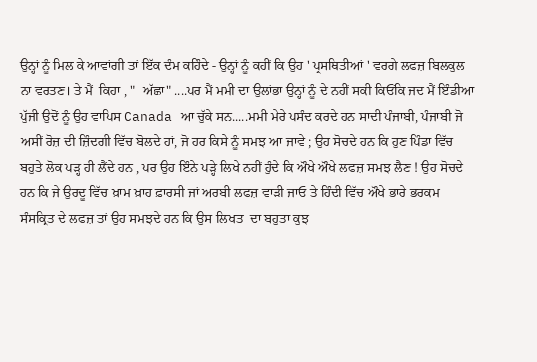ਉਨ੍ਹਾਂ ਨੂੰ ਮਿਲ ਕੇ ਆਵਾਂਗੀ ਤਾਂ ਇੱਕ ਦੰਮ ਕਹਿੰਦੇ - ਉਨ੍ਹਾਂ ਨੂੰ ਕਹੀਂ ਕਿ ਉਹ ' ਪ੍ਰਸਥਿਤੀਆਂ ' ਵਰਗੇ ਲਫਜ਼ ਬਿਲਕੁਲ ਨਾ ਵਰਤਣ। ਤੇ ਮੈਂ  ਕਿਹਾ , "  ਅੱਛਾ" ....ਪਰ ਮੈਂ ਮਮੀ ਦਾ ਉਲਾਂਭਾ ਉਨ੍ਹਾਂ ਨੂੰ ਦੇ ਨਹੀਂ ਸਕੀ ਕਿਓਂਕਿ ਜਦ ਮੈਂ ਇੰਡੀਆ ਪੁੱਜੀ ਉਦੋਂ ਨੂੰ ਉਹ ਵਾਪਿਸ Canada ਆ ਚੁੱਕੇ ਸਨ.....ਮਮੀ ਮੇਰੇ ਪਸੰਦ ਕਰਦੇ ਹਨ ਸਾਦੀ ਪੰਜਾਬੀ, ਪੰਜਾਬੀ ਜੋ ਅਸੀਂ ਰੋਜ਼ ਦੀ ਜ਼ਿੰਦਗੀ ਵਿੱਚ ਬੋਲਦੇ ਹਾਂ, ਜੋ ਹਰ ਕਿਸੇ ਨੂੰ ਸਮਝ ਆ ਜਾਵੇ ; ਉਹ ਸੋਚਦੇ ਹਨ ਕਿ ਹੁਣ ਪਿੰਡਾ ਵਿੱਚ ਬਹੁਤੇ ਲੋਕ ਪੜ੍ਹ ਹੀ ਲੈਂਦੇ ਹਨ , ਪਰ ਉਹ ਇੰਨੇ ਪੜ੍ਹੇ ਲਿਖੇ ਨਹੀਂ ਹੁੰਦੇ ਕਿ ਔਖੇ ਔਖੇ ਲਫਜ਼ ਸਮਝ ਲੈਣ ! ਉਹ ਸੋਚਦੇ ਹਨ ਕਿ ਜੇ ਉਰਦੂ ਵਿੱਚ ਖ਼ਾਮ ਖ਼ਾਹ ਫ਼ਾਰਸੀ ਜਾਂ ਅਰਬੀ ਲਫਜ਼ ਵਾੜੀ ਜਾਓ ਤੇ ਹਿੰਦੀ ਵਿੱਚ ਔਖੇ ਭਾਰੇ ਭਰਕਮ ਸੰਸਕ੍ਰਿਤ ਦੇ ਲਫਜ਼ ਤਾਂ ਉਹ ਸਮਝਦੇ ਹਨ ਕਿ ਉਸ ਲਿਖਤ  ਦਾ ਬਹੁਤਾ ਕੁਝ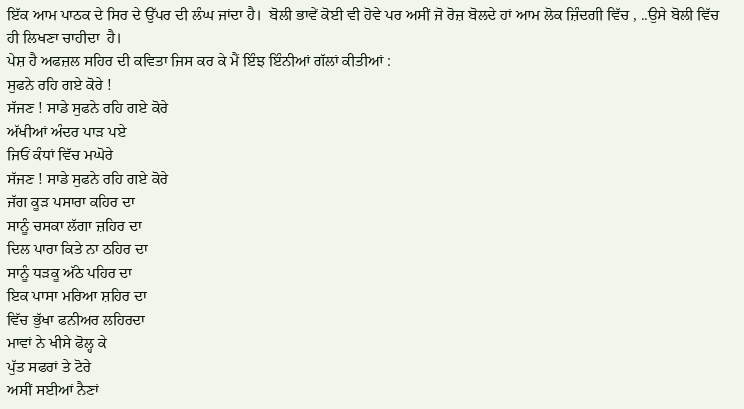ਇੱਕ ਆਮ ਪਾਠਕ ਦੇ ਸਿਰ ਦੇ ਉੱਪਰ ਦੀ ਲੰਘ ਜਾਂਦਾ ਹੈ।  ਬੋਲੀ ਭਾਵੇਂ ਕੋਈ ਵੀ ਹੋਵੇ ਪਰ ਅਸੀਂ ਜੋ ਰੋਜ਼ ਬੋਲਦੇ ਹਾਂ ਆਮ ਲੋਕ ਜ਼ਿੰਦਗੀ ਵਿੱਚ , ..ਉਸੇ ਬੋਲੀ ਵਿੱਚ ਹੀ ਲਿਖਣਾ ਚਾਹੀਦਾ  ਹੈ।
ਪੇਸ਼ ਹੈ ਅਫਜ਼ਲ ਸਹਿਰ ਦੀ ਕਵਿਤਾ ਜਿਸ ਕਰ ਕੇ ਮੈਂ ਇੰਝ ਇੰਨੀਆਂ ਗੱਲਾਂ ਕੀਤੀਆਂ :
ਸੁਫਨੇ ਰਹਿ ਗਏ ਕੋਰੇ !
ਸੱਜਣ ! ਸਾਡੇ ਸੁਫਨੇ ਰਹਿ ਗਏ ਕੋਰੇ
ਅੱਖੀਆਂ ਅੰਦਰ ਪਾੜ ਪਏ
ਜਿਓਂ ਕੰਧਾਂ ਵਿੱਚ ਮਘੋਰੇ
ਸੱਜਣ ! ਸਾਡੇ ਸੁਫਨੇ ਰਹਿ ਗਏ ਕੋਰੇ
ਜੱਗ ਕੂੜ ਪਸਾਰਾ ਕਹਿਰ ਦਾ
ਸਾਨੂੰ ਚਸਕਾ ਲੱਗਾ ਜ਼ਹਿਰ ਦਾ
ਦਿਲ ਪਾਰਾ ਕਿਤੇ ਨਾ ਠਹਿਰ ਦਾ
ਸਾਨੂੰ ਧੜਕੂ ਅੱਠੇ ਪਹਿਰ ਦਾ
ਇਕ ਪਾਸਾ ਮਰਿਆ ਸ਼ਹਿਰ ਦਾ
ਵਿੱਚ ਭੁੱਖਾ ਫਨੀਅਰ ਲਹਿਰਦਾ
ਮਾਵਾਂ ਨੇ ਖੀਸੇ ਫੋਲ੍ਹ ਕੇ
ਪੁੱਤ ਸਫਰਾਂ ਤੇ ਟੋਰੇ
ਅਸੀਂ ਸਈਆਂ ਨੈਣਾਂ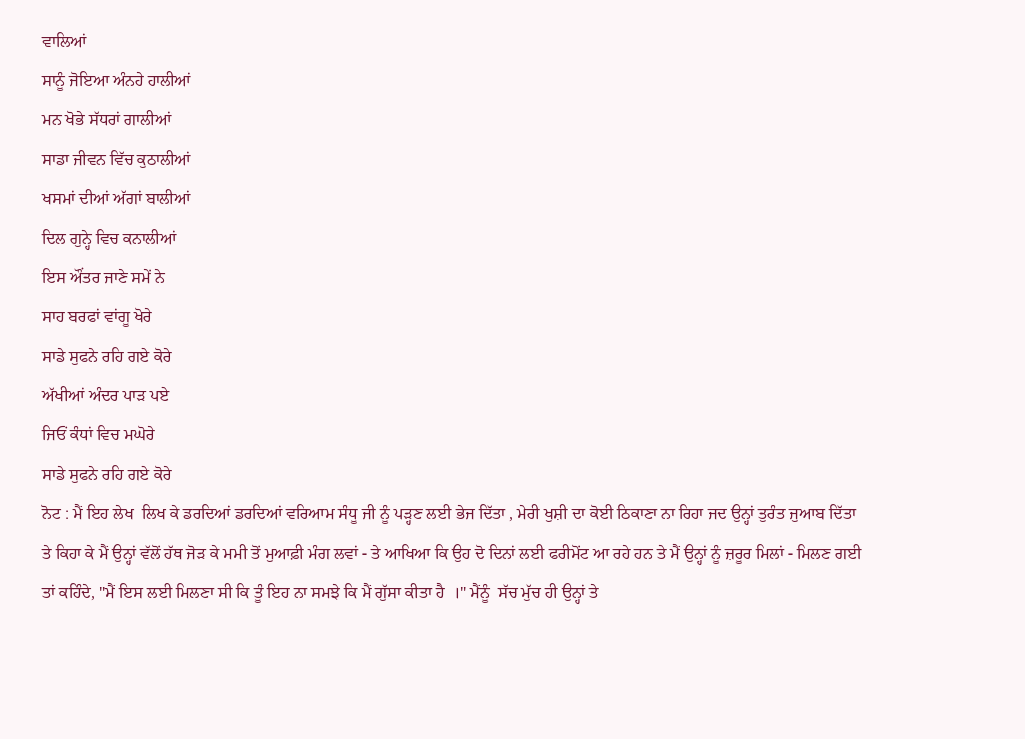ਵਾਲਿਆਂ
ਸਾਨੂੰ ਜੋਇਆ ਅੰਨਹੇ ਹਾਲੀਆਂ
ਮਨ ਖੋਭੇ ਸੱਧਰਾਂ ਗਾਲੀਆਂ
ਸਾਡਾ ਜੀਵਨ ਵਿੱਚ ਕੁਠਾਲੀਆਂ
ਖਸਮਾਂ ਦੀਆਂ ਅੱਗਾਂ ਬਾਲੀਆਂ
ਦਿਲ ਗੁਨ੍ਹੇ ਵਿਚ ਕਨਾਲੀਆਂ
ਇਸ ਔਂਤਰ ਜਾਣੇ ਸਮੇਂ ਨੇ
ਸਾਹ ਬਰਫਾਂ ਵਾਂਗੂ ਖੋਰੇ
ਸਾਡੇ ਸੁਫਨੇ ਰਹਿ ਗਏ ਕੋਰੇ
ਅੱਖੀਆਂ ਅੰਦਰ ਪਾੜ ਪਏ
ਜਿਓਂ ਕੰਧਾਂ ਵਿਚ ਮਘੋਰੇ
ਸਾਡੇ ਸੁਫਨੇ ਰਹਿ ਗਏ ਕੋਰੇ
ਨੋਟ : ਮੈਂ ਇਹ ਲੇਖ  ਲਿਖ ਕੇ ਡਰਦਿਆਂ ਡਰਦਿਆਂ ਵਰਿਆਮ ਸੰਧੂ ਜੀ ਨੂੰ ਪੜ੍ਹਣ ਲਈ ਭੇਜ ਦਿੱਤਾ , ਮੇਰੀ ਖੁਸ਼ੀ ਦਾ ਕੋਈ ਠਿਕਾਣਾ ਨਾ ਰਿਹਾ ਜਦ ਉਨ੍ਹਾਂ ਤੁਰੰਤ ਜੁਆਬ ਦਿੱਤਾ ਤੇ ਕਿਹਾ ਕੇ ਮੈਂ ਉਨ੍ਹਾਂ ਵੱਲੋਂ ਹੱਥ ਜੋੜ ਕੇ ਮਮੀ ਤੋਂ ਮੁਆਫ਼ੀ ਮੰਗ ਲਵਾਂ - ਤੇ ਆਖਿਆ ਕਿ ਉਹ ਦੋ ਦਿਨਾਂ ਲਈ ਫਰੀਮੋਂਟ ਆ ਰਹੇ ਹਨ ਤੇ ਮੈਂ ਉਨ੍ਹਾਂ ਨੂੰ ਜ਼ਰੂਰ ਮਿਲਾਂ - ਮਿਲਣ ਗਈ ਤਾਂ ਕਹਿੰਦੇ, "ਮੈਂ ਇਸ ਲਈ ਮਿਲਣਾ ਸੀ ਕਿ ਤੂੰ ਇਹ ਨਾ ਸਮਝੇ ਕਿ ਮੈਂ ਗੁੱਸਾ ਕੀਤਾ ਹੈ  ।" ਮੈਂਨੂੰ  ਸੱਚ ਮੁੱਚ ਹੀ ਉਨ੍ਹਾਂ ਤੇ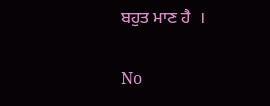ਬਹੁਤ ਮਾਣ ਹੈ  ।

No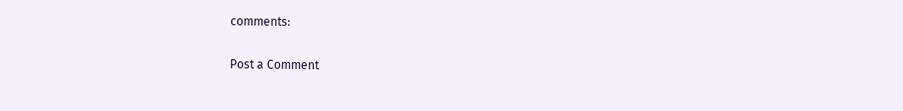comments:

Post a Comment